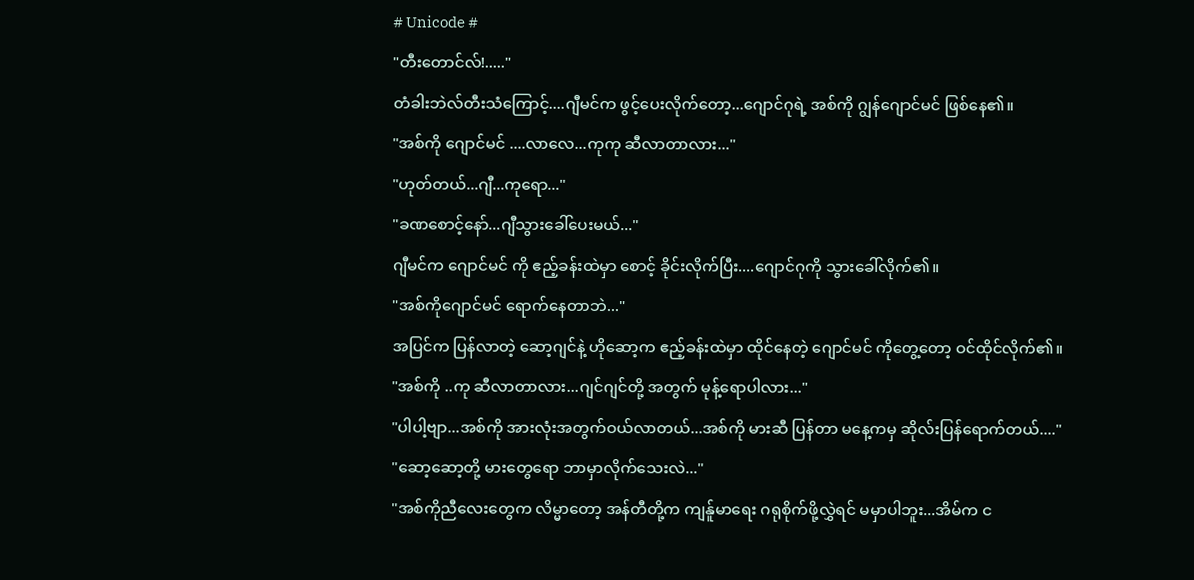# Unicode #
"တီးတောင်လ်!....."
တံခါးဘဲလ်တီးသံကြောင့်....ဂျီမင်က ဖွင့်ပေးလိုက်တော့...ဂျောင်ဂုရဲ့ အစ်ကို ဂျွန်ဂျောင်မင် ဖြစ်နေ၏။
"အစ်ကို ဂျောင်မင် ....လာလေ...ကုကု ဆီလာတာလား..."
"ဟုတ်တယ်...ဂျီ...ကုရော..."
"ခဏစောင့်နော်...ဂျီသွားခေါ်ပေးမယ်..."
ဂျီမင်က ဂျောင်မင် ကို ဧည့်ခန်းထဲမှာ စောင့် ခိုင်းလိုက်ပြီး....ဂျောင်ဂုကို သွားခေါ်လိုက်၏။
"အစ်ကိုဂျောင်မင် ရောက်နေတာဘဲ..."
အပြင်က ပြန်လာတဲ့ ဆော့ဂျင်နဲ့ ဟိုဆော့က ဧည့်ခန်းထဲမှာ ထိုင်နေတဲ့ ဂျောင်မင် ကိုတွေ့တော့ ဝင်ထိုင်လိုက်၏။
"အစ်ကို ..ကု ဆီလာတာလား...ဂျင်ဂျင်တို့ အတွက် မုန့်ရောပါလား..."
"ပါပါ့ဗျာ...အစ်ကို အားလုံးအတွက်ဝယ်လာတယ်...အစ်ကို မားဆီ ပြန်တာ မနေ့ကမှ ဆိုလ်းပြန်ရောက်တယ်...."
"ဆော့ဆော့တို့ မားတွေရော ဘာမှာလိုက်သေးလဲ..."
"အစ်ကိုညီလေးတွေက လိမ္မာတော့ အန်တီတို့က ကျန်ူမာရေး ဂရုစိုက်ဖို့လွှဲရင် မမှာပါဘူး...အိမ်က င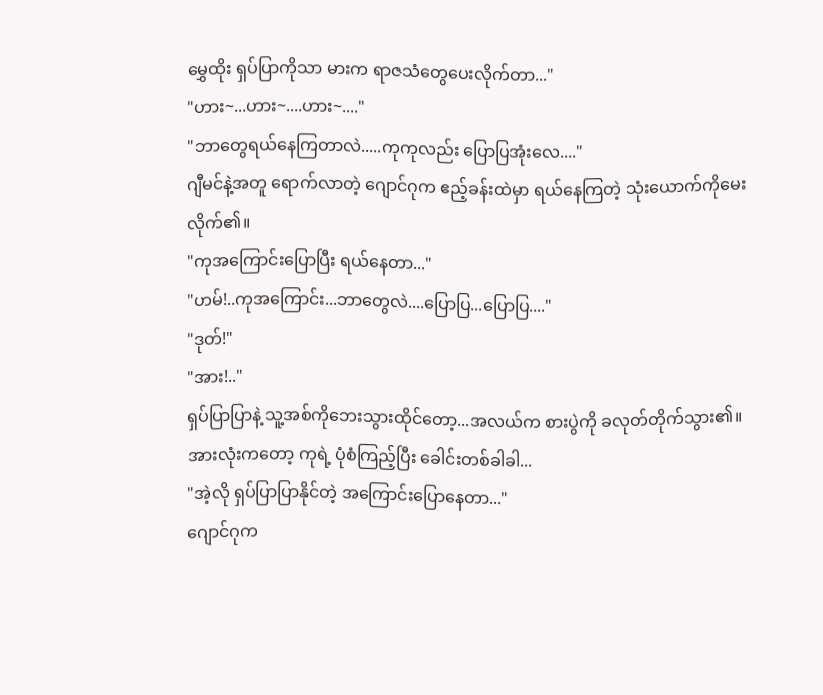မွှေထိုး ရှပ်ပြာကိုသာ မားက ရာဇသံတွေပေးလိုက်တာ..."
"ဟား~...ဟား~....ဟား~...."
"ဘာတွေရယ်နေကြတာလဲ.....ကုကုလည်း ပြောပြအုံးလေ...."
ဂျီမင်နဲ့အတူ ရောက်လာတဲ့ ဂျောင်ဂုက ဧည့်ခန်းထဲမှာ ရယ်နေကြတဲ့ သုံးယောက်ကိုမေးလိုက်၏။
"ကုအကြောင်းပြောပြီး ရယ်နေတာ..."
"ဟမ်!..ကုအကြောင်း...ဘာတွေလဲ....ပြောပြ...ပြောပြ...."
"ဒုတ်!"
"အား!.."
ရှပ်ပြာပြာနဲ့ သူ့အစ်ကိုဘေးသွားထိုင်တော့...အလယ်က စားပွဲကို ခလုတ်တိုက်သွား၏။
အားလုံးကတော့ ကုရဲ့ ပုံစံကြည့်ပြီး ခေါင်းတစ်ခါခါ...
"အဲ့လို ရှပ်ပြာပြာနိုင်တဲ့ အကြောင်းပြောနေတာ..."
ဂျောင်ဂုက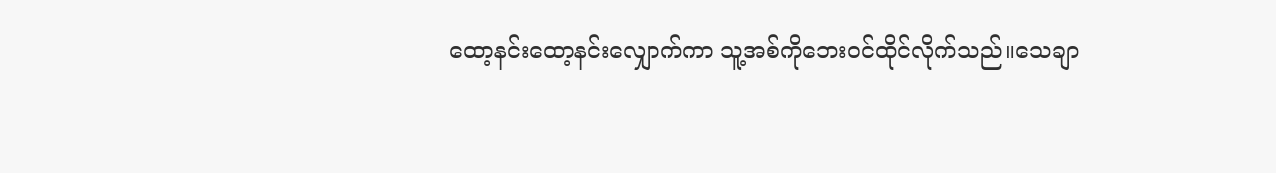ထော့နင်းထော့နင်းလျှောက်ကာ သူ့အစ်ကိုဘေးဝင်ထိုင်လိုက်သည်။သေချာ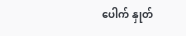ပေါက် နှုတ်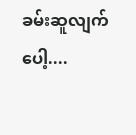ခမ်းဆူလျက်ပေါ့....